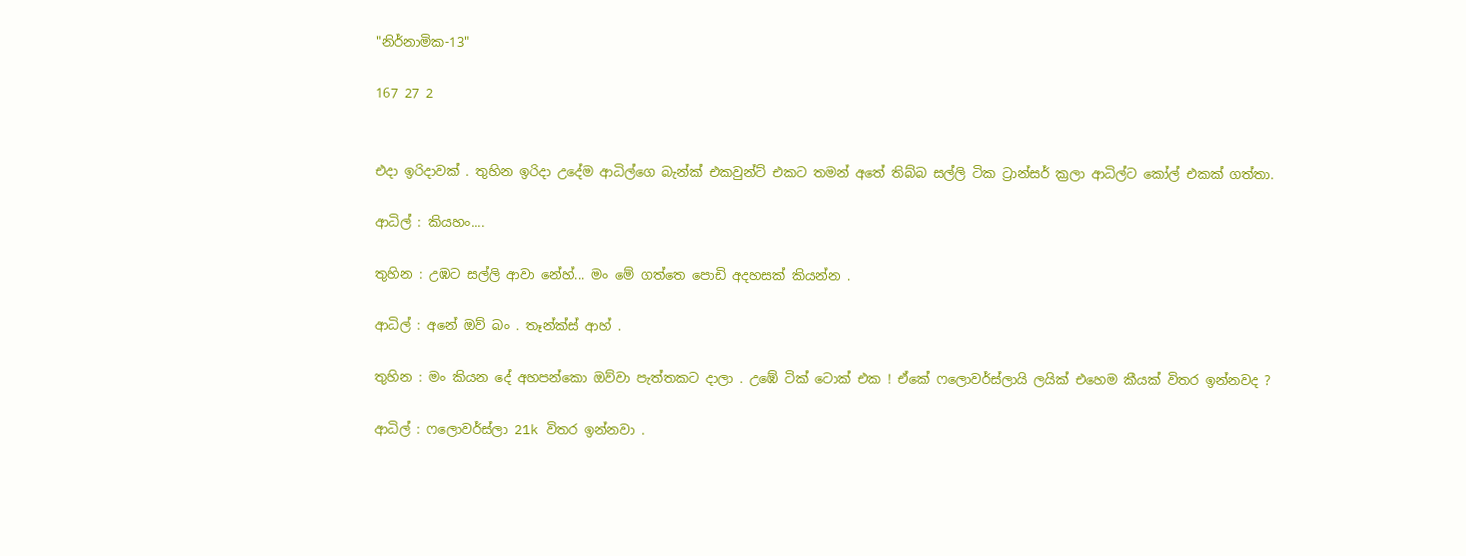"නිර්නාමික-13"

167 27 2


එදා ඉරිදාවක් . තුහින ඉරිදා උදේම ආධිල්ගෙ බැන්ක් එකවුන්ට් එකට තමන් අතේ තිබ්බ සල්ලි ටික ට්‍රාන්සර් ක්‍රලා ආධිල්ට කෝල් එකක් ගත්තා.

ආධිල් : කියහං....

තුහින : උඹට සල්ලි ආවා නේහ්... මං මේ ගත්තෙ පොඩි අදහසක් කියන්න .

ආධිල් : අනේ ඔව් බං . තෑන්ක්ස් ආහ් .

තුහින : මං කියන දේ අහපන්කො ඔව්වා පැත්තකට දාලා . උඹේ ටික් ටොක් එක ! ඒකේ ෆලොවර්ස්ලායි ලයික් එහෙම කීයක් විතර ඉන්නවද ?

ආධිල් : ෆලොවර්ස්ලා 21k විතර ඉන්නවා .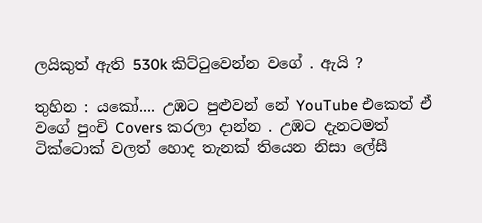ලයිකුත් ඇති 530k කිට්ටුවෙන්න වගේ . ඇයි ?

තුහින : යකෝ.... උඹට පුළුවන් නේ YouTube එකෙත් ඒ වගේ පුංචි Covers කරලා දාන්න . උඹට දැනටමත් ටික්ටොක් වලත් හොද තැනක් තියෙන නිසා ලේසී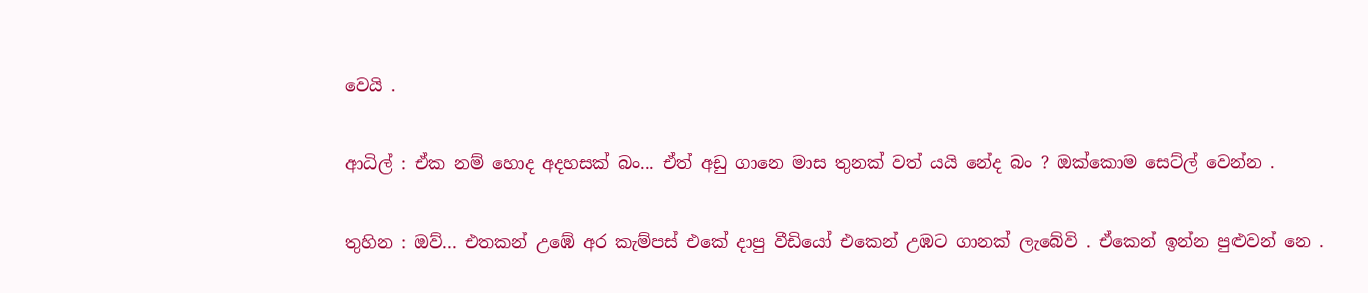වෙයි .

ආධිල් : ඒක නම් හොද අදහසක් බං... ඒත් අඩු ගානෙ මාස තුනක් වත් යයි නේද බං ? ඔක්කොම සෙට්ල් වෙන්න .

තුහින : ඔව්... එතකන් උඹේ අර කැම්පස් එකේ දාපු වීඩියෝ එකෙන් උඹට ගානක් ලැබේවි . ඒකෙන් ඉන්න පුළුවන් නෙ .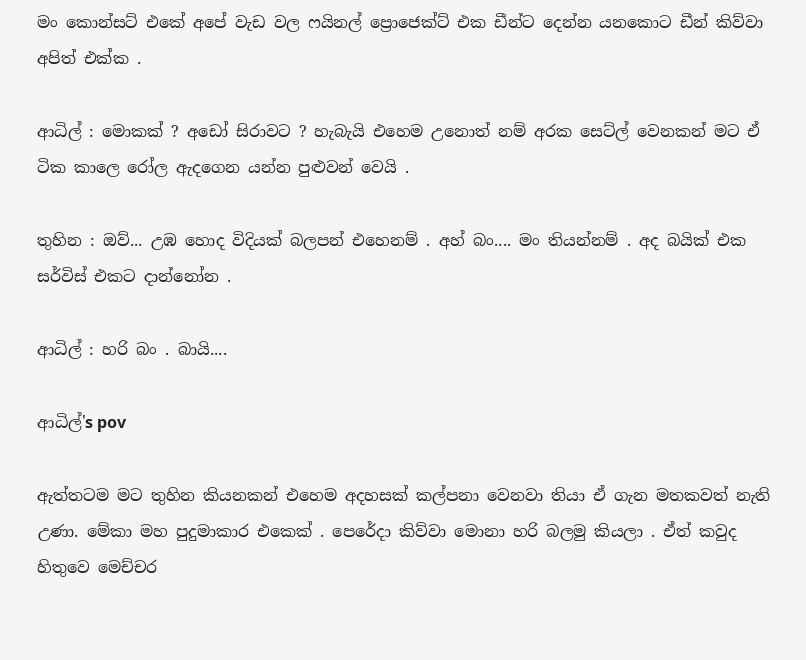මං කොන්සට් එකේ අපේ වැඩ වල ෆයිනල් ප්‍රොජෙක්ට් එක ඩීන්ට දෙන්න යනකොට ඩීන් කිව්වා අපිත් එක්ක .

ආධිල් : මොකක් ? අඩෝ සිරාවට ? හැබැයි එහෙම උනොත් නම් අරක සෙට්ල් වෙනකන් මට ඒ ටික කාලෙ රෝල ඇදගෙන යන්න පුළුවන් වෙයි .

තුහින : ඔව්... උඹ හොද විදියක් බලපන් එහෙනම් . අහ් බං.... මං තියන්නම් . අද බයික් එක සර්විස් එකට දාන්නෝන .

ආධිල් : හරි බං . බායි....

ආධිල්'s pov

ඇත්තටම මට තුහින කියනකන් එහෙම අදහසක් කල්පනා වෙනවා තියා ඒ ගැන මතකවත් නැති උණා. මේකා මහ පුදුමාකාර එකෙක් . පෙරේදා කිව්වා මොනා හරි බලමු කියලා . ඒත් කවුද හිතුවෙ මෙච්චර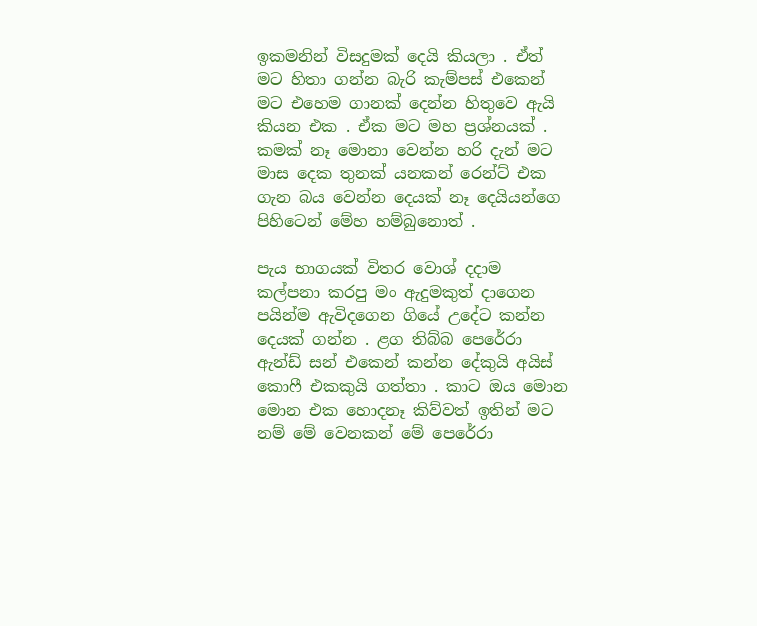ඉකමනින් විසදුමක් දෙයි කියලා . ඒත් මට හිතා ගන්න බැරි කැම්පස් එකෙන් මට එහෙම ගානක් දෙන්න හිතුවෙ ඇයි කියන එක . ඒක මට මහ ප්‍රශ්නයක් . කමක් නෑ මොනා වෙන්න හරි දැන් මට මාස දෙක තුනක් යනකන් රෙන්ට් එක ගැන බය වෙන්න දෙයක් නෑ දෙයියන්ගෙ පිහිටෙන් මේහ හම්බුනොත් .

පැය භාගයක් විතර වොශ් දදාම කල්පනා කරපු මං ඇදුමකුත් දාගෙන පයින්ම ඇවිදගෙන ගියේ උදේට කන්න දෙයක් ගන්න . ළග තිබ්බ පෙරේරා ඇන්ඩ් සන් එකෙන් කන්න දේකුයි අයිස් කොෆී එකකුයි ගත්තා . කාට ඔය මොන මොන එක හොදනෑ කිව්වත් ඉතින් මට නම් මේ වෙනකන් මේ පෙරේරා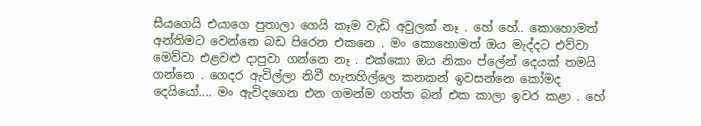සීයගෙයි එයාගෙ පුතාලා ගෙයි කෑම වැඩි අවුලක් නෑ . හේ හේ.. කොහොමත් අන්තිමට වෙන්නෙ බඩ පිරෙන එකනෙ . මං කොහොමත් ඔය මැද්දට එව්වා මෙව්වා එළවළු දාපුවා ගන්නෙ නෑ . එක්කො ඔය නිකං ප්ලේන් දෙයක් තමයි ගන්නෙ . ගෙදර ඇවිල්ලා නිවී හැනහිල්ලෙ කනකන් ඉවසන්නෙ කෝමද දෙයියෝ.... මං ඇවිදගෙන එන ගමන්ම ගත්ත බන් එක කාලා ඉවර කළා . හේ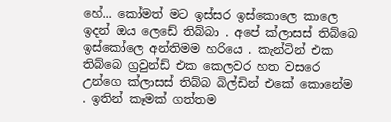හේ... කෝමත් මට ඉස්සර ඉස්කොලෙ කාලෙ ඉදන් ඔය ලෙඩේ තිබ්බා . අපේ ක්ලාසස් තිබ්බෙ ඉස්කෝලෙ අන්තිමම හරියෙ . කැන්ටින් එක තිබ්බෙ ග්‍රවුන්ඩ් එක කෙලවර හත වසරෙ උන්ගෙ ක්ලාසස් තිබ්බ බිල්ඩින් එකේ කොනේම . ඉතින් කෑමක් ගත්තම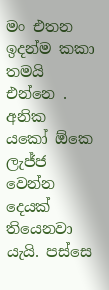මං එතන ඉදන්ම කකා තමයි එන්නෙ . අනික යකෝ ඕකෙ ලැජ්ජ වෙන්න දෙයක් තියෙනවා යැයි. පස්සෙ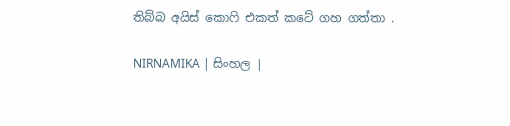තිබ්බ අයිස් කොෆි එකත් කටේ ගහ ගත්තා .

NIRNAMIKA | සිංහල |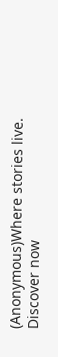(Anonymous)Where stories live. Discover now